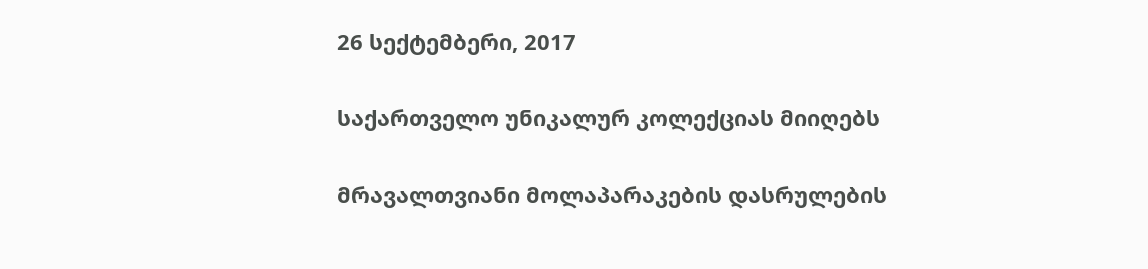26 სექტემბერი, 2017

საქართველო უნიკალურ კოლექციას მიიღებს

მრავალთვიანი მოლაპარაკების დასრულების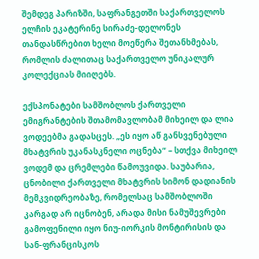შემდეგ პარიზში, საფრანგეთში საქართველოს ელჩის ეკატერინე სირაძე-დელონეს თანდასწრებით ხელი მოეწერა შეთანხმებას, რომლის ძალითაც საქართველო უნიკალურ კოლექციას მიიღებს.

ექსპონატები სამშობლოს ქართველი ემიგრანტების შთამომავლობამ მიხეილ და ლია ვოდეებმა გადასცეს. „ეს იყო აწ განსვენებული მხატვრის უკანასკნელი ოცნება“ – სთქვა მიხეილ ვოდემ და ცრემლები წამოუვიდა. საუბარია, ცნობილი ქართველი მხატვრის სიმონ დადიანის მემკვიდრეობაზე, რომელსაც სამშობლოში კარგად არ იცნობენ, არადა მისი ნამუშევრები გამოფენილი იყო ნიუ-იორკის მონტირისის და სან-ფრანცისკოს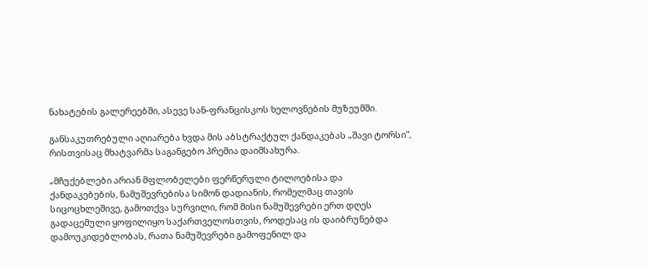ნახატების გალერეებში, ასევე სან-ფრანცისკოს ხელოვნების მუზეუმში.

განსაკუთრებული აღიარება ხვდა მის აბსტრაქტულ ქანდაკებას „შავი ტორსი“, რისთვისაც მხატვარმა საგანგებო პრემია დაიმსახურა.

„მჩუქებლები არიან მფლობელები ფერწერული ტილოებისა და ქანდაკებების, ნამუშევრებისა სიმონ დადიანის, რომელმაც თავის სიცოცხლეშივე, გამოთქვა სურვილი, რომ მისი ნამუშევრები ერთ დღეს გადაცემული ყოფილიყო საქართველოსთვის, როდესაც ის დაიბრუნებდა დამოუკიდებლობას, რათა ნამუშევრები გამოფენილ და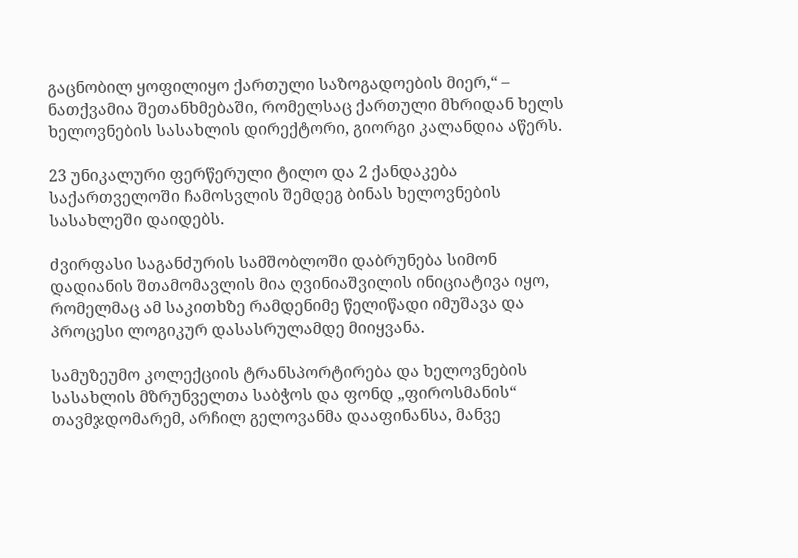გაცნობილ ყოფილიყო ქართული საზოგადოების მიერ,“ – ნათქვამია შეთანხმებაში, რომელსაც ქართული მხრიდან ხელს ხელოვნების სასახლის დირექტორი, გიორგი კალანდია აწერს.

23 უნიკალური ფერწერული ტილო და 2 ქანდაკება საქართველოში ჩამოსვლის შემდეგ ბინას ხელოვნების სასახლეში დაიდებს.

ძვირფასი საგანძურის სამშობლოში დაბრუნება სიმონ დადიანის შთამომავლის მია ღვინიაშვილის ინიციატივა იყო, რომელმაც ამ საკითხზე რამდენიმე წელიწადი იმუშავა და პროცესი ლოგიკურ დასასრულამდე მიიყვანა.

სამუზეუმო კოლექციის ტრანსპორტირება და ხელოვნების სასახლის მზრუნველთა საბჭოს და ფონდ „ფიროსმანის“ თავმჯდომარემ, არჩილ გელოვანმა დააფინანსა, მანვე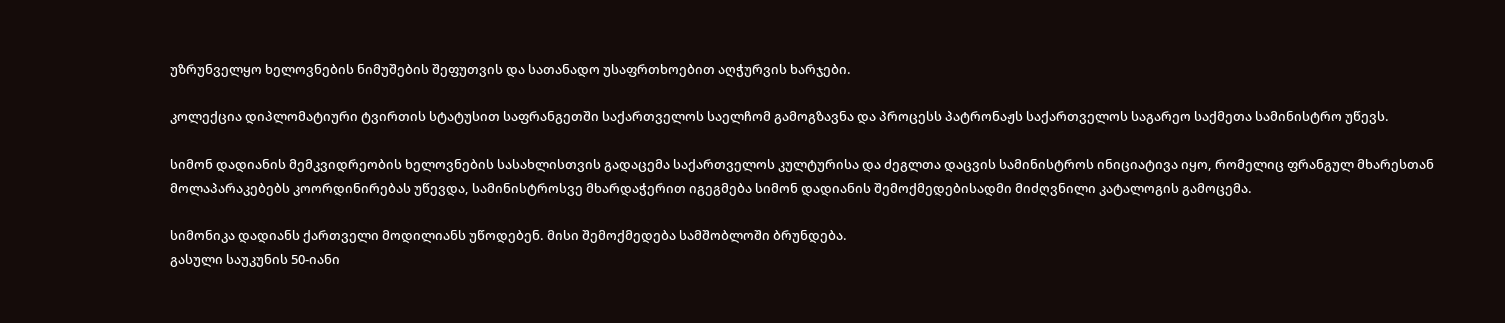უზრუნველყო ხელოვნების ნიმუშების შეფუთვის და სათანადო უსაფრთხოებით აღჭურვის ხარჯები.

კოლექცია დიპლომატიური ტვირთის სტატუსით საფრანგეთში საქართველოს საელჩომ გამოგზავნა და პროცესს პატრონაჟს საქართველოს საგარეო საქმეთა სამინისტრო უწევს.

სიმონ დადიანის მემკვიდრეობის ხელოვნების სასახლისთვის გადაცემა საქართველოს კულტურისა და ძეგლთა დაცვის სამინისტროს ინიციატივა იყო, რომელიც ფრანგულ მხარესთან მოლაპარაკებებს კოორდინირებას უწევდა, სამინისტროსვე მხარდაჭერით იგეგმება სიმონ დადიანის შემოქმედებისადმი მიძღვნილი კატალოგის გამოცემა.

სიმონიკა დადიანს ქართველი მოდილიანს უწოდებენ. მისი შემოქმედება სამშობლოში ბრუნდება.
გასული საუკუნის 50-იანი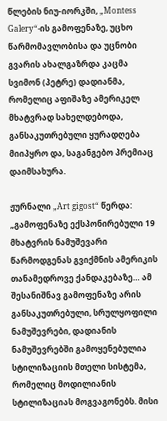წლების ნიუ-იორკში, „Montess Galery“-ის გამოფენაზე, უცხო წარმომავლობისა და უცნობი გვარის ახალგაზრდა კაცმა სვიმონ (პეტრე) დადიანმა, რომელიც აფიშაზე ამერიკელ მხატვრად სახელდებოდა, განსაკუთრებული ყურადღება მიიპყრო და, საგანგებო პრემიაც დაიმსახურა.

ჟურნალი „Art gigost“ წერდა: „გამოფენაზე ექსპონირებული 19 მხატვრის ნამუშევარი წარმოდგენას გვიქმნის ამერიკის თანამედროვე ქანდაკებაზე… ამ შესანიშნავ გამოფენაზე არის განსაკუთრებული, სრულყოფილი ნამუშევრები, დადიანის ნამუშევრებში გამოყენებულია სტილიზაციის მთელი სისტემა, რომელიც მოდილიანის სტილიზაციას მოგვაგონებს. მისი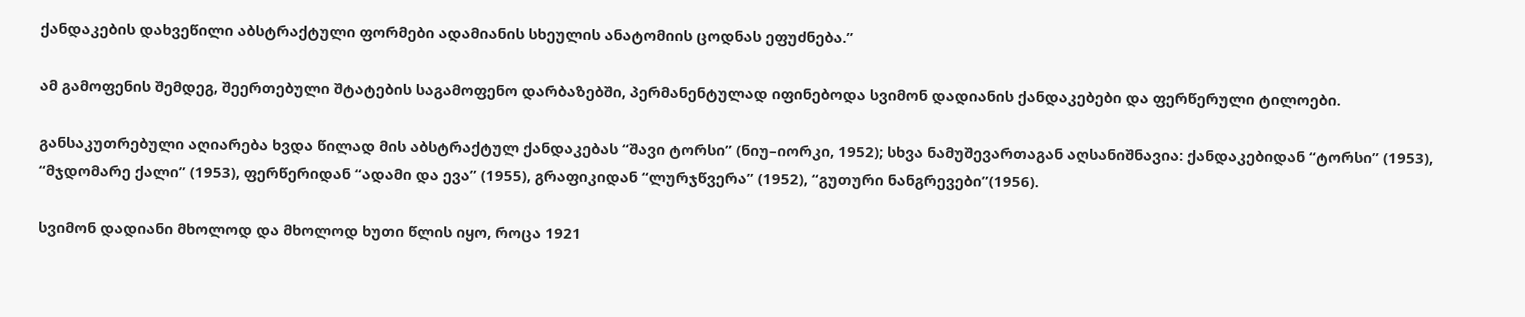ქანდაკების დახვეწილი აბსტრაქტული ფორმები ადამიანის სხეულის ანატომიის ცოდნას ეფუძნება.”

ამ გამოფენის შემდეგ, შეერთებული შტატების საგამოფენო დარბაზებში, პერმანენტულად იფინებოდა სვიმონ დადიანის ქანდაკებები და ფერწერული ტილოები.

განსაკუთრებული აღიარება ხვდა წილად მის აბსტრაქტულ ქანდაკებას “შავი ტორსი” (ნიუ–იორკი, 1952); სხვა ნამუშევართაგან აღსანიშნავია: ქანდაკებიდან “ტორსი” (1953), “მჯდომარე ქალი” (1953), ფერწერიდან “ადამი და ევა” (1955), გრაფიკიდან “ლურჯწვერა” (1952), “გუთური ნანგრევები”(1956).

სვიმონ დადიანი მხოლოდ და მხოლოდ ხუთი წლის იყო, როცა 1921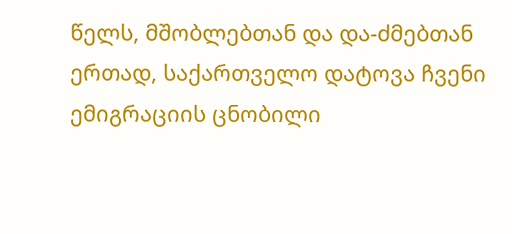წელს, მშობლებთან და და-ძმებთან ერთად, საქართველო დატოვა ჩვენი ემიგრაციის ცნობილი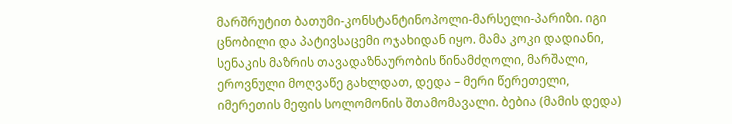მარშრუტით ბათუმი-კონსტანტინოპოლი-მარსელი-პარიზი. იგი ცნობილი და პატივსაცემი ოჯახიდან იყო. მამა კოკი დადიანი, სენაკის მაზრის თავადაზნაურობის წინამძღოლი, მარშალი, ეროვნული მოღვაწე გახლდათ, დედა – მერი წერეთელი, იმერეთის მეფის სოლომონის შთამომავალი. ბებია (მამის დედა)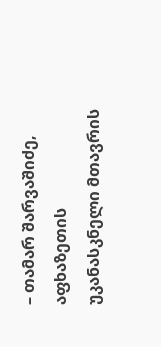– თამარ შარვაშიძე, აფხაზეთის უკანასკნელი მთავრის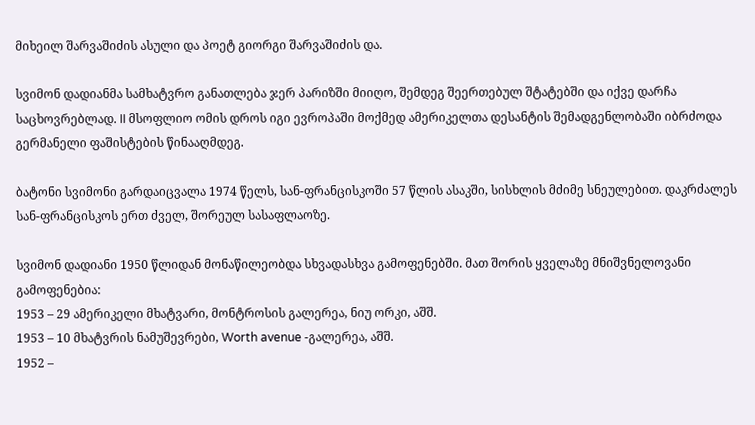მიხეილ შარვაშიძის ასული და პოეტ გიორგი შარვაშიძის და.

სვიმონ დადიანმა სამხატვრო განათლება ჯერ პარიზში მიიღო, შემდეგ შეერთებულ შტატებში და იქვე დარჩა საცხოვრებლად. II მსოფლიო ომის დროს იგი ევროპაში მოქმედ ამერიკელთა დესანტის შემადგენლობაში იბრძოდა გერმანელი ფაშისტების წინააღმდეგ.

ბატონი სვიმონი გარდაიცვალა 1974 წელს, სან-ფრანცისკოში 57 წლის ასაკში, სისხლის მძიმე სნეულებით. დაკრძალეს სან-ფრანცისკოს ერთ ძველ, შორეულ სასაფლაოზე.

სვიმონ დადიანი 1950 წლიდან მონაწილეობდა სხვადასხვა გამოფენებში. მათ შორის ყველაზე მნიშვნელოვანი გამოფენებია:
1953 – 29 ამერიკელი მხატვარი, მონტროსის გალერეა, ნიუ ორკი, აშშ.
1953 – 10 მხატვრის ნამუშევრები, Worth avenue -გალერეა, აშშ.
1952 –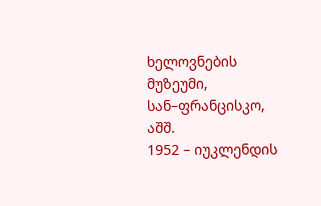ხელოვნების მუზეუმი, სან–ფრანცისკო, აშშ.
1952 – იუკლენდის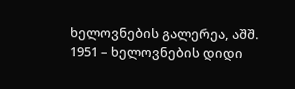ხელოვნების გალერეა, აშშ.
1951 – ხელოვნების დიდი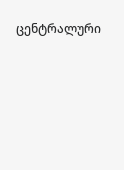ცენტრალური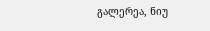გალერეა, ნიუ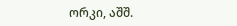ორკი, აშშ.